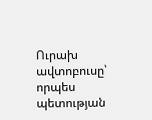Ուրախ ավտոբուսը՝ որպես պետության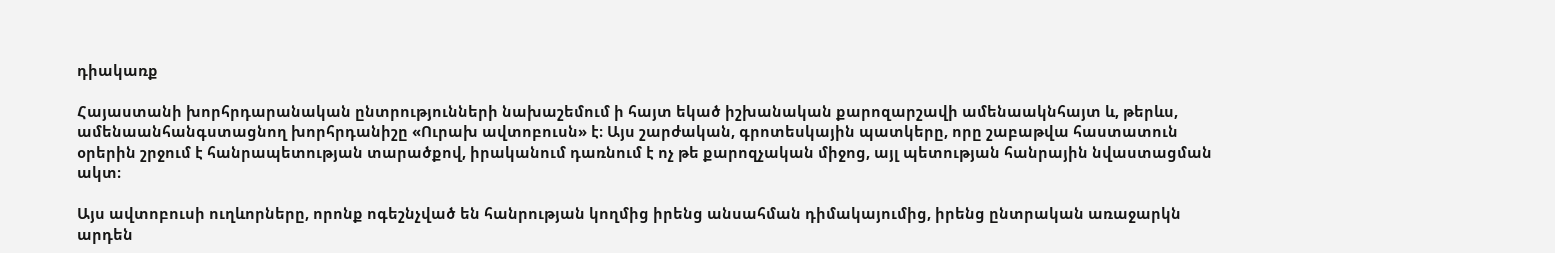դիակառք

Հայաստանի խորհրդարանական ընտրությունների նախաշեմում ի հայտ եկած իշխանական քարոզարշավի ամենաակնհայտ և, թերևս, ամենաանհանգստացնող խորհրդանիշը «Ուրախ ավտոբուսն» է։ Այս շարժական, գրոտեսկային պատկերը, որը շաբաթվա հաստատուն օրերին շրջում է հանրապետության տարածքով, իրականում դառնում է ոչ թե քարոզչական միջոց, այլ պետության հանրային նվաստացման ակտ։

Այս ավտոբուսի ուղևորները, որոնք ոգեշնչված են հանրության կողմից իրենց անսահման դիմակայումից, իրենց ընտրական առաջարկն արդեն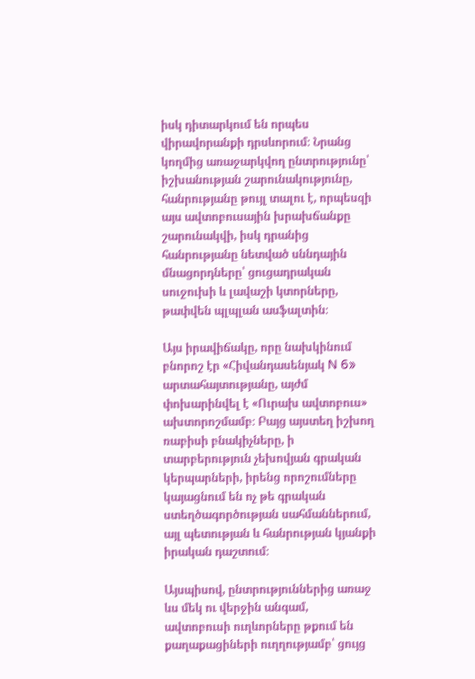իսկ դիտարկում են որպես վիրավորանքի դրսևորում։ Նրանց կողմից առաջարկվող ընտրությունը՝ իշխանության շարունակությունը, հանրությանը թույլ տալու է, որպեսզի այս ավտոբուսային խրախճանքը շարունակվի, իսկ դրանից հանրությանը նետված սննդային մնացորդները՝ ցուցադրական սուջուխի և լավաշի կտորները, թափվեն պլպլան ասֆալտին։

Այս իրավիճակը, որը նախկինում բնորոշ էր «Հիվանդասենյակ N 6» արտահայտությանը, այժմ փոխարինվել է «Ուրախ ավտոբուս» ախտորոշմամբ։ Բայց այստեղ իշխող ռաբիսի բնակիչները, ի տարբերություն չեխովյան գրական կերպարների, իրենց որոշումները կայացնում են ոչ թե գրական ստեղծագործության սահմաններում, այլ պետության և հանրության կյանքի իրական դաշտում։

Այսպիսով, ընտրություններից առաջ ևս մեկ ու վերջին անգամ, ավտոբուսի ուղևորները թքում են քաղաքացիների ուղղությամբ՝ ցույց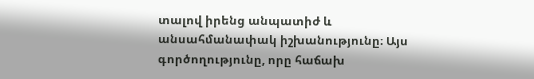տալով իրենց անպատիժ և անսահմանափակ իշխանությունը։ Այս գործողությունը, որը հաճախ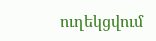ուղեկցվում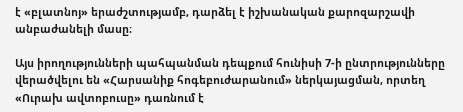է «բլատնոյ» երաժշտությամբ, դարձել է իշխանական քարոզարշավի անբաժանելի մասը։

Այս իրողությունների պահպանման դեպքում հունիսի 7-ի ընտրությունները վերածվելու են «Հարսանիք հոգեբուժարանում» ներկայացման, որտեղ «Ուրախ ավտոբուսը» դառնում է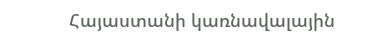Հայաստանի կառնավալային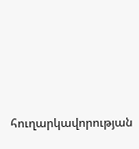հուղարկավորության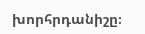խորհրդանիշը։